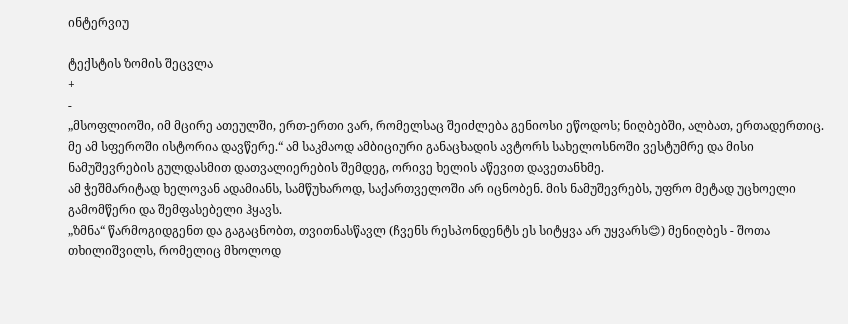ინტერვიუ

ტექსტის ზომის შეცვლა
+
-
„მსოფლიოში, იმ მცირე ათეულში, ერთ-ერთი ვარ, რომელსაც შეიძლება გენიოსი ეწოდოს; ნიღბებში, ალბათ, ერთადერთიც. მე ამ სფეროში ისტორია დავწერე.“ ამ საკმაოდ ამბიციური განაცხადის ავტორს სახელოსნოში ვესტუმრე და მისი ნამუშევრების გულდასმით დათვალიერების შემდეგ, ორივე ხელის აწევით დავეთანხმე.
ამ ჭეშმარიტად ხელოვან ადამიანს, სამწუხაროდ, საქართველოში არ იცნობენ. მის ნამუშევრებს, უფრო მეტად უცხოელი გამომწერი და შემფასებელი ჰყავს.
„ზმნა“ წარმოგიდგენთ და გაგაცნობთ, თვითნასწავლ (ჩვენს რესპონდენტს ეს სიტყვა არ უყვარს😊) მენიღბეს - შოთა თხილიშვილს, რომელიც მხოლოდ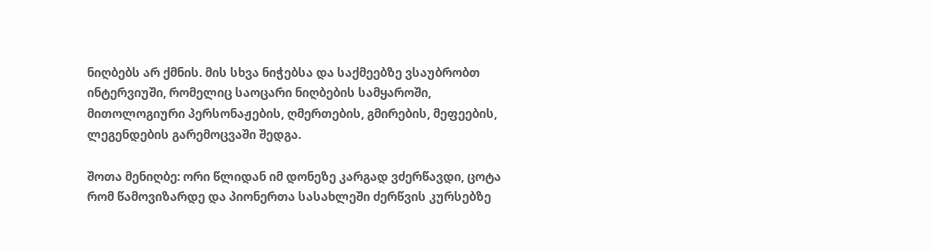ნიღბებს არ ქმნის. მის სხვა ნიჭებსა და საქმეებზე ვსაუბრობთ ინტერვიუში, რომელიც საოცარი ნიღბების სამყაროში, მითოლოგიური პერსონაჟების, ღმერთების, გმირების, მეფეების, ლეგენდების გარემოცვაში შედგა.

შოთა მენიღბე: ორი წლიდან იმ დონეზე კარგად ვძერწავდი, ცოტა რომ წამოვიზარდე და პიონერთა სასახლეში ძერწვის კურსებზე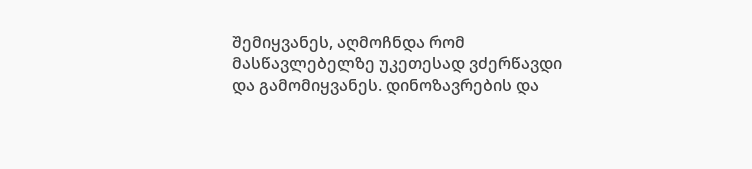შემიყვანეს, აღმოჩნდა რომ მასწავლებელზე უკეთესად ვძერწავდი და გამომიყვანეს. დინოზავრების და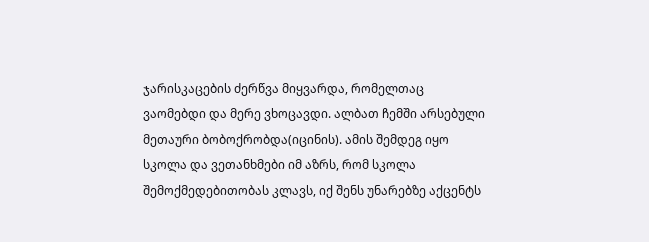ჯარისკაცების ძერწვა მიყვარდა, რომელთაც ვაომებდი და მერე ვხოცავდი. ალბათ ჩემში არსებული მეთაური ბობოქრობდა(იცინის). ამის შემდეგ იყო სკოლა და ვეთანხმები იმ აზრს, რომ სკოლა შემოქმედებითობას კლავს, იქ შენს უნარებზე აქცენტს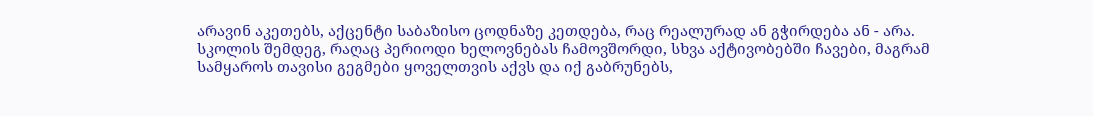არავინ აკეთებს, აქცენტი საბაზისო ცოდნაზე კეთდება, რაც რეალურად ან გჭირდება ან - არა. სკოლის შემდეგ, რაღაც პერიოდი ხელოვნებას ჩამოვშორდი, სხვა აქტივობებში ჩავები, მაგრამ სამყაროს თავისი გეგმები ყოველთვის აქვს და იქ გაბრუნებს,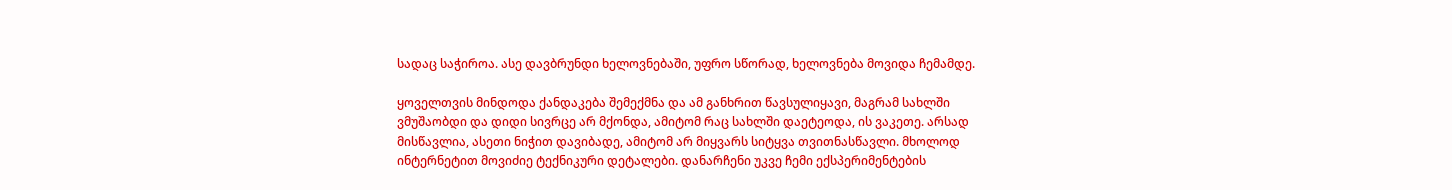სადაც საჭიროა. ასე დავბრუნდი ხელოვნებაში, უფრო სწორად, ხელოვნება მოვიდა ჩემამდე.

ყოველთვის მინდოდა ქანდაკება შემექმნა და ამ განხრით წავსულიყავი, მაგრამ სახლში ვმუშაობდი და დიდი სივრცე არ მქონდა, ამიტომ რაც სახლში დაეტეოდა, ის ვაკეთე. არსად მისწავლია, ასეთი ნიჭით დავიბადე, ამიტომ არ მიყვარს სიტყვა თვითნასწავლი. მხოლოდ ინტერნეტით მოვიძიე ტექნიკური დეტალები. დანარჩენი უკვე ჩემი ექსპერიმენტების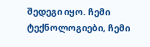შედეგი იყო. ჩემი ტექნოლოგიები, ჩემი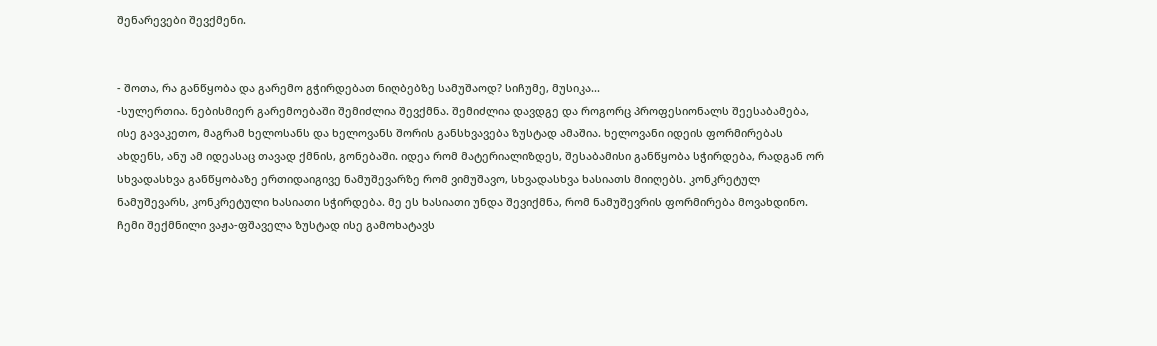შენარევები შევქმენი.


- შოთა, რა განწყობა და გარემო გჭირდებათ ნიღბებზე სამუშაოდ? სიჩუმე, მუსიკა...
-სულერთია. ნებისმიერ გარემოებაში შემიძლია შევქმნა. შემიძლია დავდგე და როგორც პროფესიონალს შეესაბამება, ისე გავაკეთო, მაგრამ ხელოსანს და ხელოვანს შორის განსხვავება ზუსტად ამაშია. ხელოვანი იდეის ფორმირებას ახდენს, ანუ ამ იდეასაც თავად ქმნის, გონებაში. იდეა რომ მატერიალიზდეს, შესაბამისი განწყობა სჭირდება, რადგან ორ სხვადასხვა განწყობაზე ერთიდაიგივე ნამუშევარზე რომ ვიმუშავო, სხვადასხვა ხასიათს მიიღებს. კონკრეტულ ნამუშევარს, კონკრეტული ხასიათი სჭირდება. მე ეს ხასიათი უნდა შევიქმნა, რომ ნამუშევრის ფორმირება მოვახდინო. ჩემი შექმნილი ვაჟა-ფშაველა ზუსტად ისე გამოხატავს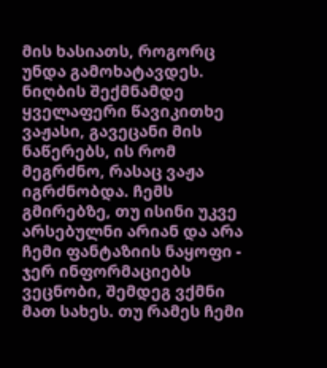მის ხასიათს, როგორც უნდა გამოხატავდეს. ნიღბის შექმნამდე ყველაფერი წავიკითხე ვაჟასი, გავეცანი მის ნაწერებს, ის რომ მეგრძნო, რასაც ვაჟა იგრძნობდა. ჩემს გმირებზე, თუ ისინი უკვე არსებულნი არიან და არა ჩემი ფანტაზიის ნაყოფი - ჯერ ინფორმაციებს ვეცნობი, შემდეგ ვქმნი მათ სახეს. თუ რამეს ჩემი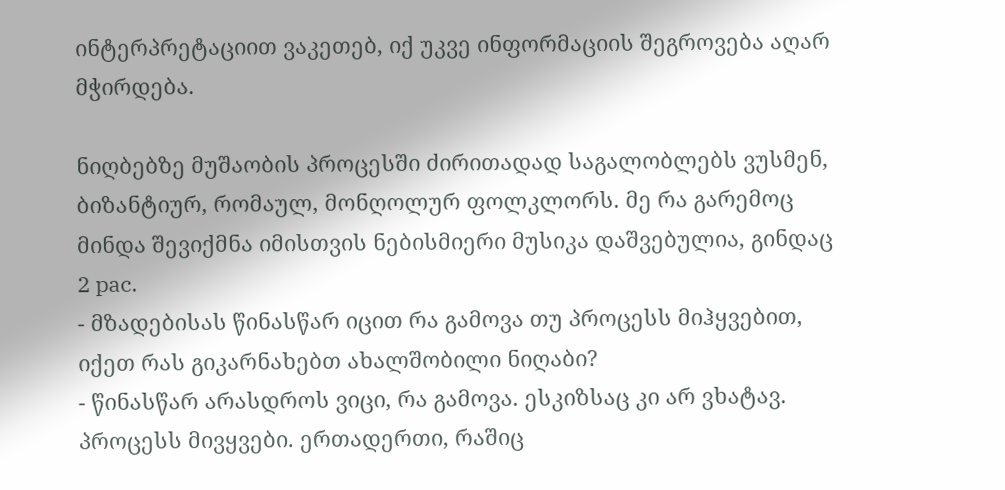ინტერპრეტაციით ვაკეთებ, იქ უკვე ინფორმაციის შეგროვება აღარ მჭირდება.

ნიღბებზე მუშაობის პროცესში ძირითადად საგალობლებს ვუსმენ, ბიზანტიურ, რომაულ, მონღოლურ ფოლკლორს. მე რა გარემოც მინდა შევიქმნა იმისთვის ნებისმიერი მუსიკა დაშვებულია, გინდაც 2 pac.
- მზადებისას წინასწარ იცით რა გამოვა თუ პროცესს მიჰყვებით, იქეთ რას გიკარნახებთ ახალშობილი ნიღაბი?
- წინასწარ არასდროს ვიცი, რა გამოვა. ესკიზსაც კი არ ვხატავ. პროცესს მივყვები. ერთადერთი, რაშიც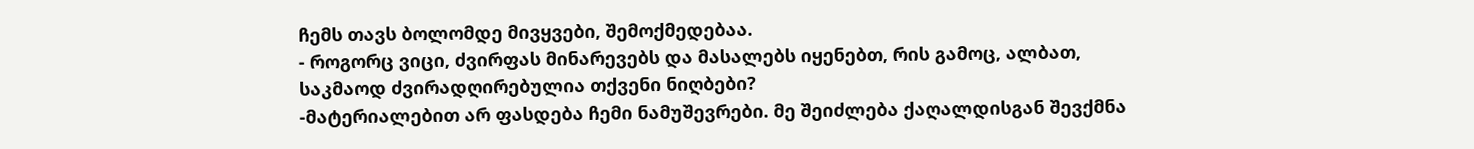ჩემს თავს ბოლომდე მივყვები, შემოქმედებაა.
- როგორც ვიცი, ძვირფას მინარევებს და მასალებს იყენებთ, რის გამოც, ალბათ, საკმაოდ ძვირადღირებულია თქვენი ნიღბები?
-მატერიალებით არ ფასდება ჩემი ნამუშევრები. მე შეიძლება ქაღალდისგან შევქმნა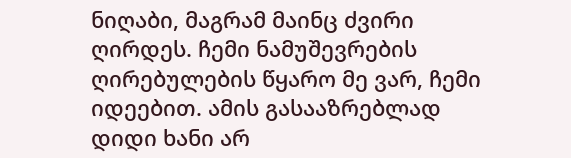ნიღაბი, მაგრამ მაინც ძვირი ღირდეს. ჩემი ნამუშევრების ღირებულების წყარო მე ვარ, ჩემი იდეებით. ამის გასააზრებლად დიდი ხანი არ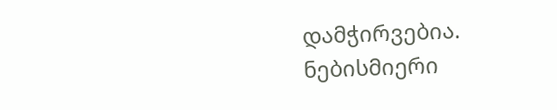დამჭირვებია. ნებისმიერი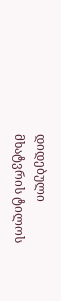დიდებული მხატვრის ტილოს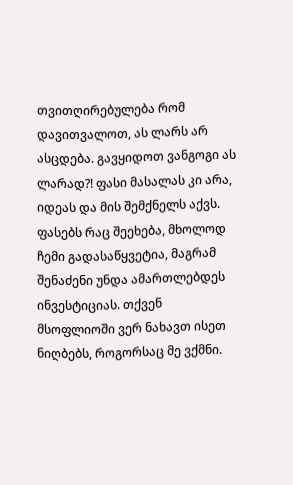თვითღირებულება რომ დავითვალოთ, ას ლარს არ ასცდება. გავყიდოთ ვანგოგი ას ლარად?! ფასი მასალას კი არა, იდეას და მის შემქნელს აქვს. ფასებს რაც შეეხება, მხოლოდ ჩემი გადასაწყვეტია, მაგრამ შენაძენი უნდა ამართლებდეს ინვესტიციას. თქვენ მსოფლიოში ვერ ნახავთ ისეთ ნიღბებს, როგორსაც მე ვქმნი.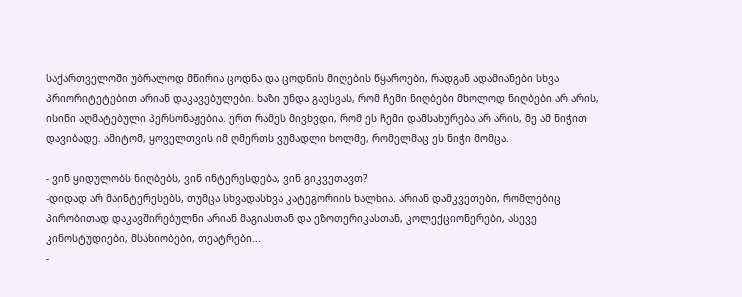საქართველოში უბრალოდ მწირია ცოდნა და ცოდნის მიღების წყაროები, რადგან ადამიანები სხვა პრიორიტეტებით არიან დაკავებულები. ხაზი უნდა გაესვას, რომ ჩემი ნიღბები მხოლოდ ნიღბები არ არის, ისინი აღმატებული პერსონაჟებია. ერთ რამეს მივხვდი, რომ ეს ჩემი დამსახურება არ არის, მე ამ ნიჭით დავიბადე. ამიტომ, ყოველთვის იმ ღმერთს ვუმადლი ხოლმე, რომელმაც ეს ნიჭი მომცა.

- ვინ ყიდულობს ნიღბებს, ვინ ინტერესდება, ვინ გიკვეთავთ?
-დიდად არ მაინტერესებს, თუმცა სხვადასხვა კატეგორიის ხალხია. არიან დამკვეთები, რომლებიც პირობითად დაკავშირებულნი არიან მაგიასთან და ეზოთერიკასთან, კოლექციონერები, ასევე კინოსტუდიები, მსახიობები, თეატრები...
-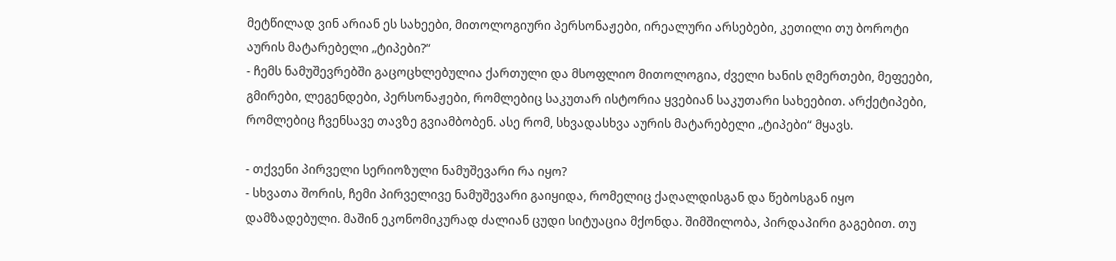მეტწილად ვინ არიან ეს სახეები, მითოლოგიური პერსონაჟები, ირეალური არსებები, კეთილი თუ ბოროტი აურის მატარებელი „ტიპები?“
- ჩემს ნამუშევრებში გაცოცხლებულია ქართული და მსოფლიო მითოლოგია, ძველი ხანის ღმერთები, მეფეები, გმირები, ლეგენდები, პერსონაჟები, რომლებიც საკუთარ ისტორია ყვებიან საკუთარი სახეებით. არქეტიპები, რომლებიც ჩვენსავე თავზე გვიამბობენ. ასე რომ, სხვადასხვა აურის მატარებელი „ტიპები“ მყავს.

- თქვენი პირველი სერიოზული ნამუშევარი რა იყო?
- სხვათა შორის, ჩემი პირველივე ნამუშევარი გაიყიდა, რომელიც ქაღალდისგან და წებოსგან იყო დამზადებული. მაშინ ეკონომიკურად ძალიან ცუდი სიტუაცია მქონდა. შიმშილობა, პირდაპირი გაგებით. თუ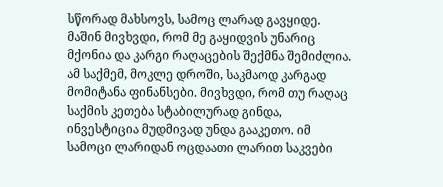სწორად მახსოვს, სამოც ლარად გავყიდე. მაშინ მივხვდი, რომ მე გაყიდვის უნარიც მქონია და კარგი რაღაცების შექმნა შემიძლია. ამ საქმემ, მოკლე დროში, საკმაოდ კარგად მომიტანა ფინანსები. მივხვდი, რომ თუ რაღაც საქმის კეთება სტაბილურად გინდა, ინვესტიცია მუდმივად უნდა გააკეთო. იმ სამოცი ლარიდან ოცდაათი ლარით საკვები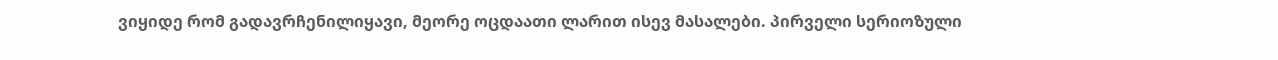ვიყიდე რომ გადავრჩენილიყავი, მეორე ოცდაათი ლარით ისევ მასალები. პირველი სერიოზული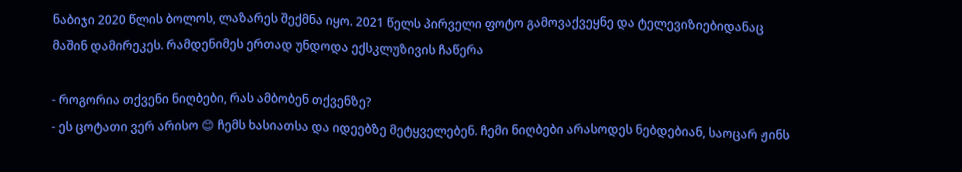ნაბიჯი 2020 წლის ბოლოს, ლაზარეს შექმნა იყო. 2021 წელს პირველი ფოტო გამოვაქვეყნე და ტელევიზიებიდანაც მაშინ დამირეკეს. რამდენიმეს ერთად უნდოდა ექსკლუზივის ჩაწერა

- როგორია თქვენი ნიღბები, რას ამბობენ თქვენზე?
- ეს ცოტათი ვერ არისო 😊 ჩემს ხასიათსა და იდეებზე მეტყველებენ. ჩემი ნიღბები არასოდეს ნებდებიან, საოცარ ჟინს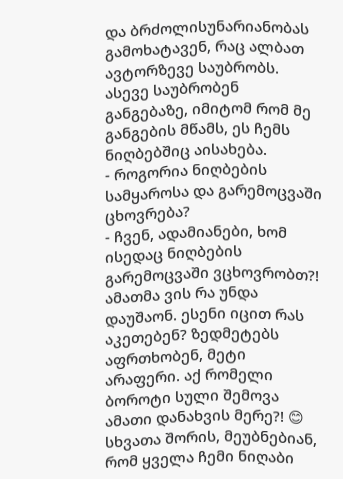და ბრძოლისუნარიანობას გამოხატავენ, რაც ალბათ ავტორზევე საუბრობს. ასევე საუბრობენ განგებაზე, იმიტომ რომ მე განგების მწამს, ეს ჩემს ნიღბებშიც აისახება.
- როგორია ნიღბების სამყაროსა და გარემოცვაში ცხოვრება?
- ჩვენ, ადამიანები, ხომ ისედაც ნიღბების გარემოცვაში ვცხოვრობთ?! ამათმა ვის რა უნდა დაუშაონ. ესენი იცით რას აკეთებენ? ზედმეტებს აფრთხობენ, მეტი არაფერი. აქ რომელი ბოროტი სული შემოვა ამათი დანახვის მერე?! 😊 სხვათა შორის, მეუბნებიან, რომ ყველა ჩემი ნიღაბი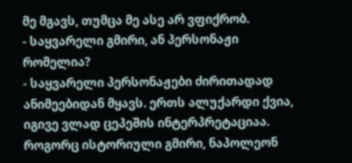მე მგავს, თუმცა მე ასე არ ვფიქრობ.
- საყვარელი გმირი, ან პერსონაჟი რომელია?
- საყვარელი პერსონაჟები ძირითადად ანიმეებიდან მყავს. ერთს ალუქარდი ქვია, იგივე ვლად ცეპეშის ინტერპრეტაციაა. როგორც ისტორიული გმირი, ნაპოლეონ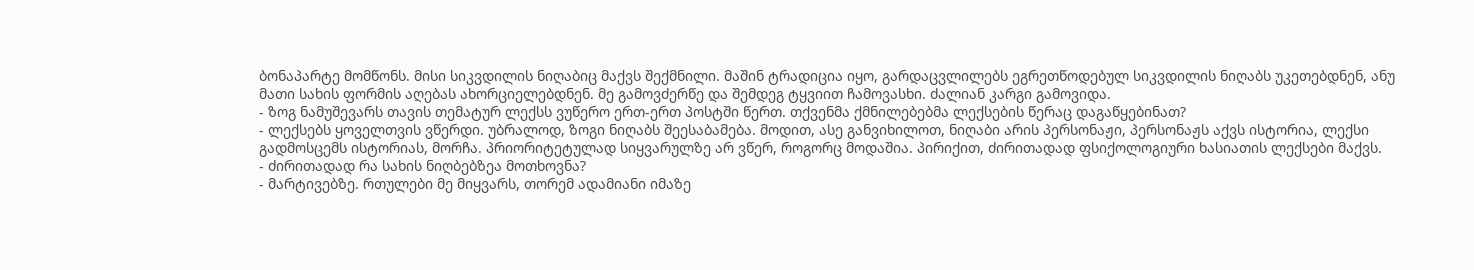ბონაპარტე მომწონს. მისი სიკვდილის ნიღაბიც მაქვს შექმნილი. მაშინ ტრადიცია იყო, გარდაცვლილებს ეგრეთწოდებულ სიკვდილის ნიღაბს უკეთებდნენ, ანუ მათი სახის ფორმის აღებას ახორციელებდნენ. მე გამოვძერწე და შემდეგ ტყვიით ჩამოვასხი. ძალიან კარგი გამოვიდა.
- ზოგ ნამუშევარს თავის თემატურ ლექსს ვუწერო ერთ-ერთ პოსტში წერთ. თქვენმა ქმნილებებმა ლექსების წერაც დაგაწყებინათ?
- ლექსებს ყოველთვის ვწერდი. უბრალოდ, ზოგი ნიღაბს შეესაბამება. მოდით, ასე განვიხილოთ, ნიღაბი არის პერსონაჟი, პერსონაჟს აქვს ისტორია, ლექსი გადმოსცემს ისტორიას, მორჩა. პრიორიტეტულად სიყვარულზე არ ვწერ, როგორც მოდაშია. პირიქით, ძირითადად ფსიქოლოგიური ხასიათის ლექსები მაქვს.
- ძირითადად რა სახის ნიღბებზეა მოთხოვნა?
- მარტივებზე. რთულები მე მიყვარს, თორემ ადამიანი იმაზე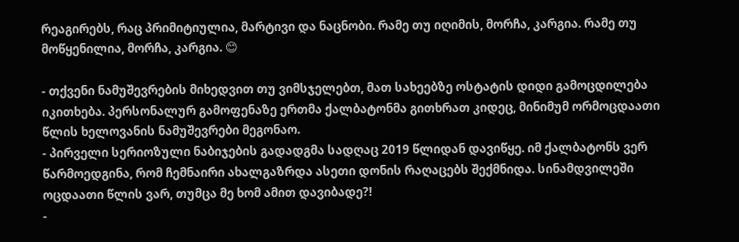რეაგირებს, რაც პრიმიტიულია, მარტივი და ნაცნობი. რამე თუ იღიმის, მორჩა, კარგია. რამე თუ მოწყენილია, მორჩა, კარგია. 😊

- თქვენი ნამუშევრების მიხედვით თუ ვიმსჯელებთ, მათ სახეებზე ოსტატის დიდი გამოცდილება იკითხება. პერსონალურ გამოფენაზე ერთმა ქალბატონმა გითხრათ კიდეც, მინიმუმ ორმოცდაათი წლის ხელოვანის ნამუშევრები მეგონაო.
- პირველი სერიოზული ნაბიჯების გადადგმა სადღაც 2019 წლიდან დავიწყე. იმ ქალბატონს ვერ წარმოედგინა, რომ ჩემნაირი ახალგაზრდა ასეთი დონის რაღაცებს შექმნიდა. სინამდვილეში ოცდაათი წლის ვარ, თუმცა მე ხომ ამით დავიბადე?!
-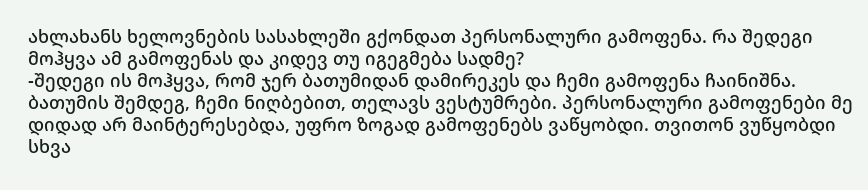ახლახანს ხელოვნების სასახლეში გქონდათ პერსონალური გამოფენა. რა შედეგი მოჰყვა ამ გამოფენას და კიდევ თუ იგეგმება სადმე?
-შედეგი ის მოჰყვა, რომ ჯერ ბათუმიდან დამირეკეს და ჩემი გამოფენა ჩაინიშნა. ბათუმის შემდეგ, ჩემი ნიღბებით, თელავს ვესტუმრები. პერსონალური გამოფენები მე დიდად არ მაინტერესებდა, უფრო ზოგად გამოფენებს ვაწყობდი. თვითონ ვუწყობდი სხვა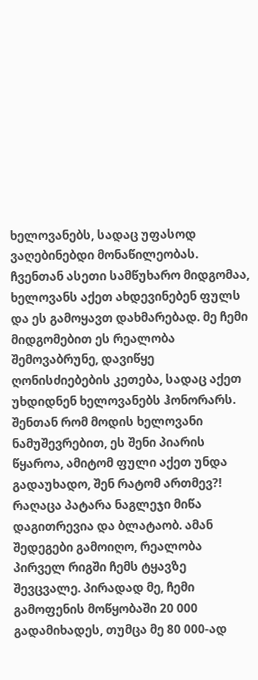ხელოვანებს, სადაც უფასოდ ვაღებინებდი მონაწილეობას. ჩვენთან ასეთი სამწუხარო მიდგომაა, ხელოვანს აქეთ ახდევინებენ ფულს და ეს გამოყავთ დახმარებად. მე ჩემი მიდგომებით ეს რეალობა შემოვაბრუნე, დავიწყე ღონისძიებების კეთება, სადაც აქეთ უხდიდნენ ხელოვანებს ჰონორარს. შენთან რომ მოდის ხელოვანი ნამუშევრებით, ეს შენი პიარის წყაროა, ამიტომ ფული აქეთ უნდა გადაუხადო, შენ რატომ ართმევ?! რაღაცა პატარა ნაგლეჯი მიწა დაგითრევია და ბლატაობ. ამან შედეგები გამოიღო, რეალობა პირველ რიგში ჩემს ტყავზე შევცვალე. პირადად მე, ჩემი გამოფენის მოწყობაში 20 000 გადამიხადეს, თუმცა მე 80 000-ად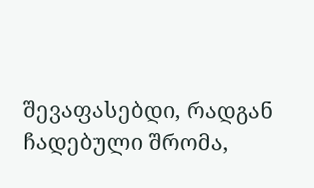შევაფასებდი, რადგან ჩადებული შრომა,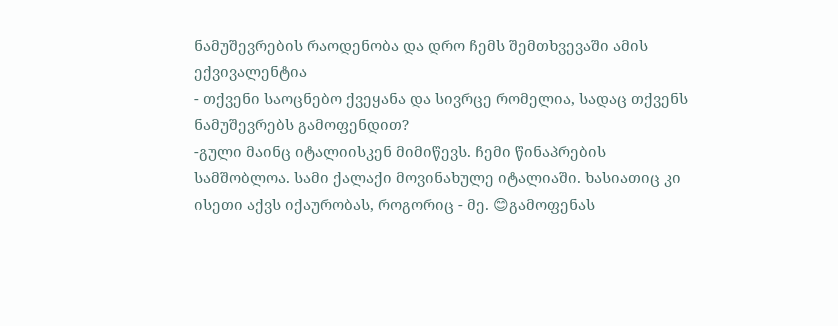ნამუშევრების რაოდენობა და დრო ჩემს შემთხვევაში ამის ექვივალენტია
- თქვენი საოცნებო ქვეყანა და სივრცე რომელია, სადაც თქვენს ნამუშევრებს გამოფენდით?
-გული მაინც იტალიისკენ მიმიწევს. ჩემი წინაპრების სამშობლოა. სამი ქალაქი მოვინახულე იტალიაში. ხასიათიც კი ისეთი აქვს იქაურობას, როგორიც - მე. 😊გამოფენას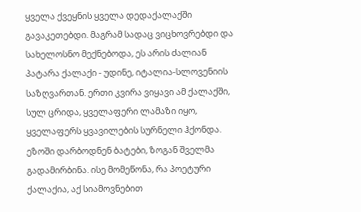ყველა ქვეყნის ყველა დედაქალაქში გავაკეთებდი. მაგრამ სადაც ვიცხოვრებდი და სახელოსნო მექნებოდა, ეს არის ძალიან პატარა ქალაქი - უდინე, იტალია-სლოვენიის საზღვართან. ერთი კვირა ვიყავი ამ ქალაქში, სულ ცრიდა, ყველაფერი ლამაზი იყო, ყველაფერს ყვავილების სურნელი ჰქონდა. ეზოში დარბოდნენ ბატები, ზოგან შველმა გადამირბინა. ისე მომეწონა, რა პოეტური ქალაქია, აქ სიამოვნებით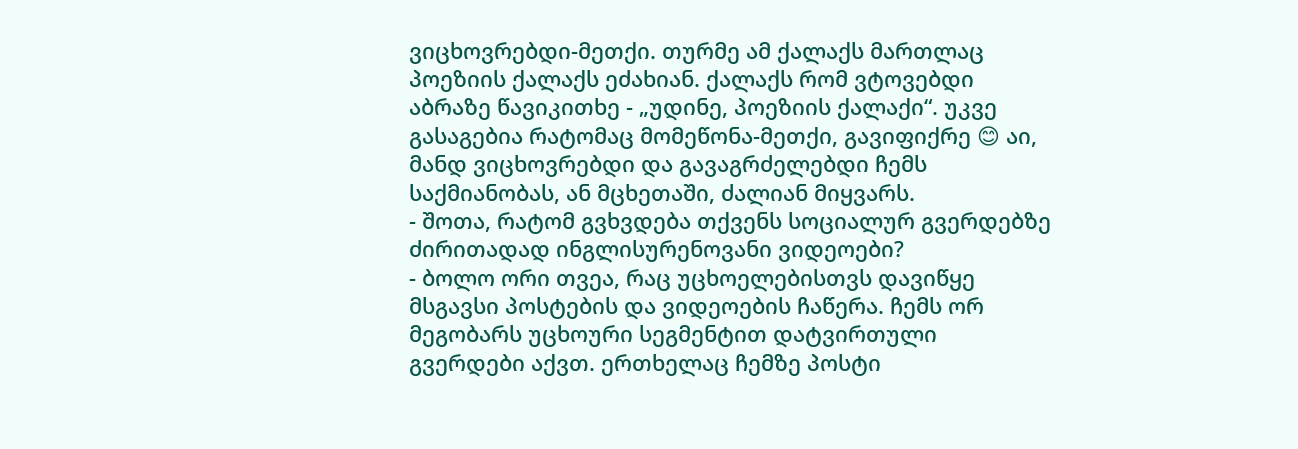ვიცხოვრებდი-მეთქი. თურმე ამ ქალაქს მართლაც პოეზიის ქალაქს ეძახიან. ქალაქს რომ ვტოვებდი აბრაზე წავიკითხე - „უდინე, პოეზიის ქალაქი“. უკვე გასაგებია რატომაც მომეწონა-მეთქი, გავიფიქრე 😊 აი, მანდ ვიცხოვრებდი და გავაგრძელებდი ჩემს საქმიანობას, ან მცხეთაში, ძალიან მიყვარს.
- შოთა, რატომ გვხვდება თქვენს სოციალურ გვერდებზე ძირითადად ინგლისურენოვანი ვიდეოები?
- ბოლო ორი თვეა, რაც უცხოელებისთვს დავიწყე მსგავსი პოსტების და ვიდეოების ჩაწერა. ჩემს ორ მეგობარს უცხოური სეგმენტით დატვირთული გვერდები აქვთ. ერთხელაც ჩემზე პოსტი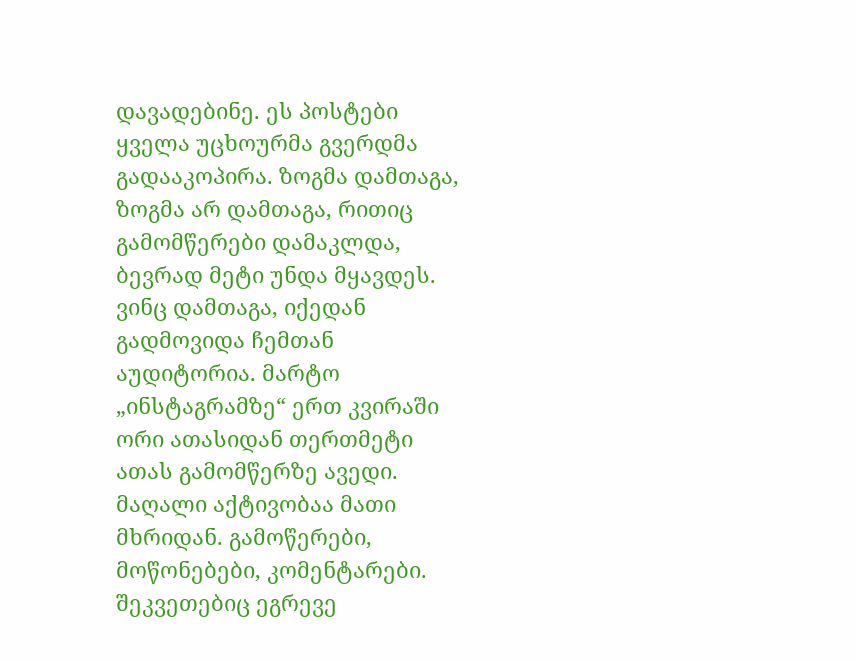დავადებინე. ეს პოსტები ყველა უცხოურმა გვერდმა გადააკოპირა. ზოგმა დამთაგა, ზოგმა არ დამთაგა, რითიც გამომწერები დამაკლდა, ბევრად მეტი უნდა მყავდეს. ვინც დამთაგა, იქედან გადმოვიდა ჩემთან აუდიტორია. მარტო „ინსტაგრამზე“ ერთ კვირაში ორი ათასიდან თერთმეტი ათას გამომწერზე ავედი. მაღალი აქტივობაა მათი მხრიდან. გამოწერები, მოწონებები, კომენტარები. შეკვეთებიც ეგრევე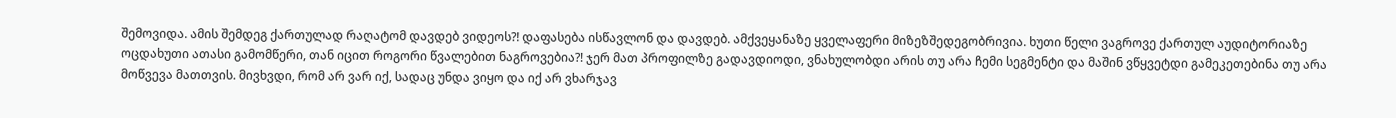შემოვიდა. ამის შემდეგ ქართულად რაღატომ დავდებ ვიდეოს?! დაფასება ისწავლონ და დავდებ. ამქვეყანაზე ყველაფერი მიზეზშედეგობრივია. ხუთი წელი ვაგროვე ქართულ აუდიტორიაზე ოცდახუთი ათასი გამომწერი, თან იცით როგორი წვალებით ნაგროვებია?! ჯერ მათ პროფილზე გადავდიოდი, ვნახულობდი არის თუ არა ჩემი სეგმენტი და მაშინ ვწყვეტდი გამეკეთებინა თუ არა მოწვევა მათთვის. მივხვდი, რომ არ ვარ იქ, სადაც უნდა ვიყო და იქ არ ვხარჯავ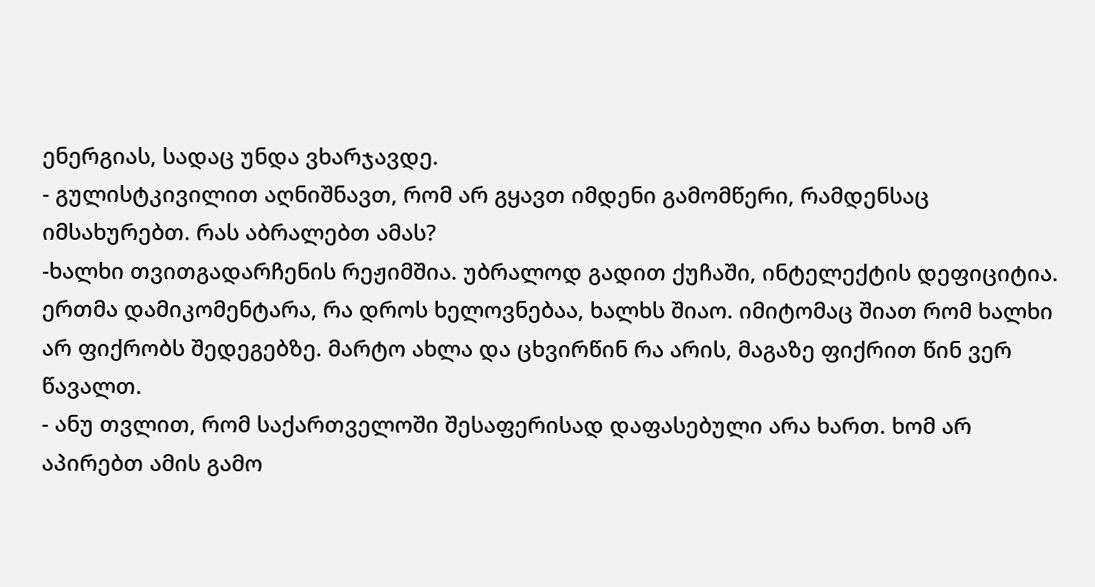ენერგიას, სადაც უნდა ვხარჯავდე.
- გულისტკივილით აღნიშნავთ, რომ არ გყავთ იმდენი გამომწერი, რამდენსაც იმსახურებთ. რას აბრალებთ ამას?
-ხალხი თვითგადარჩენის რეჟიმშია. უბრალოდ გადით ქუჩაში, ინტელექტის დეფიციტია. ერთმა დამიკომენტარა, რა დროს ხელოვნებაა, ხალხს შიაო. იმიტომაც შიათ რომ ხალხი არ ფიქრობს შედეგებზე. მარტო ახლა და ცხვირწინ რა არის, მაგაზე ფიქრით წინ ვერ წავალთ.
- ანუ თვლით, რომ საქართველოში შესაფერისად დაფასებული არა ხართ. ხომ არ აპირებთ ამის გამო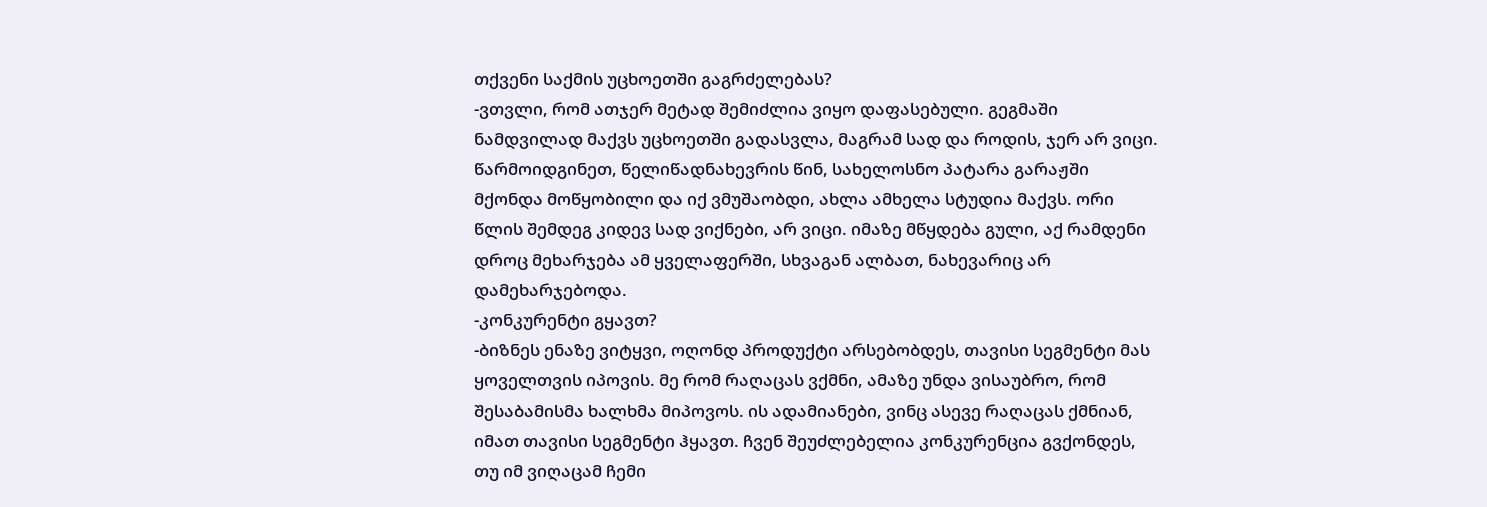თქვენი საქმის უცხოეთში გაგრძელებას?
-ვთვლი, რომ ათჯერ მეტად შემიძლია ვიყო დაფასებული. გეგმაში ნამდვილად მაქვს უცხოეთში გადასვლა, მაგრამ სად და როდის, ჯერ არ ვიცი. წარმოიდგინეთ, წელიწადნახევრის წინ, სახელოსნო პატარა გარაჟში მქონდა მოწყობილი და იქ ვმუშაობდი, ახლა ამხელა სტუდია მაქვს. ორი წლის შემდეგ კიდევ სად ვიქნები, არ ვიცი. იმაზე მწყდება გული, აქ რამდენი დროც მეხარჯება ამ ყველაფერში, სხვაგან ალბათ, ნახევარიც არ დამეხარჯებოდა.
-კონკურენტი გყავთ?
-ბიზნეს ენაზე ვიტყვი, ოღონდ პროდუქტი არსებობდეს, თავისი სეგმენტი მას ყოველთვის იპოვის. მე რომ რაღაცას ვქმნი, ამაზე უნდა ვისაუბრო, რომ შესაბამისმა ხალხმა მიპოვოს. ის ადამიანები, ვინც ასევე რაღაცას ქმნიან, იმათ თავისი სეგმენტი ჰყავთ. ჩვენ შეუძლებელია კონკურენცია გვქონდეს, თუ იმ ვიღაცამ ჩემი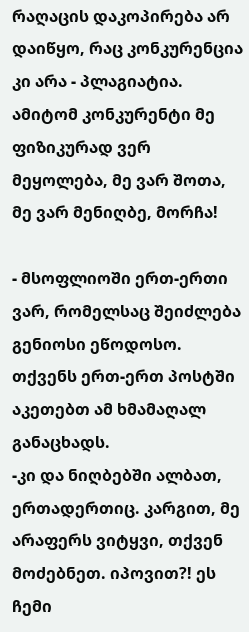რაღაცის დაკოპირება არ დაიწყო, რაც კონკურენცია კი არა - პლაგიატია. ამიტომ კონკურენტი მე ფიზიკურად ვერ მეყოლება, მე ვარ შოთა, მე ვარ მენიღბე, მორჩა!

- მსოფლიოში ერთ-ერთი ვარ, რომელსაც შეიძლება გენიოსი ეწოდოსო. თქვენს ერთ-ერთ პოსტში აკეთებთ ამ ხმამაღალ განაცხადს.
-კი და ნიღბებში ალბათ, ერთადერთიც. კარგით, მე არაფერს ვიტყვი, თქვენ მოძებნეთ. იპოვით?! ეს ჩემი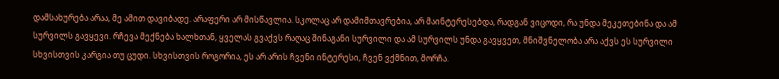დამსახურება არაა, მე ამით დავიბადე. არაფერი არ მისწავლია. სკოლაც არ დამიმთავრებია, არ მაინტერესებდა, რადგან ვიცოდი, რა უნდა მეკეთებინა და ამ სურვილს გავყევი. რჩევა მექნება ხალხთან, ყველას გვაქვს რაღაც შინაგანი სურვილი და ამ სურვილს უნდა გავყვეთ, მნიშვნელობა არა აქვს ეს სურვილი სხვისთვის კარგია თუ ცუდი. სხვისთვის როგორია, ეს არ არის ჩვენი ინტერესი, ჩვენ ვქმნით, მორჩა.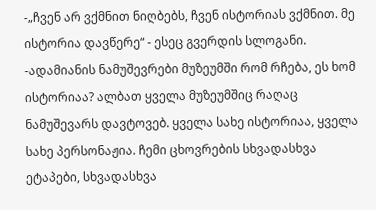-„ჩვენ არ ვქმნით ნიღბებს, ჩვენ ისტორიას ვქმნით. მე ისტორია დავწერე“ - ესეც გვერდის სლოგანი.
-ადამიანის ნამუშევრები მუზეუმში რომ რჩება, ეს ხომ ისტორიაა? ალბათ ყველა მუზეუმშიც რაღაც ნამუშევარს დავტოვებ. ყველა სახე ისტორიაა, ყველა სახე პერსონაჟია. ჩემი ცხოვრების სხვადასხვა ეტაპები, სხვადასხვა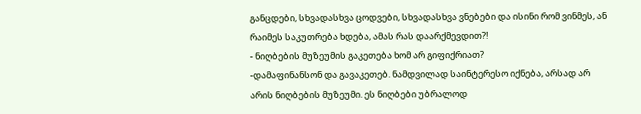განცდები, სხვადასხვა ცოდვები, სხვადასხვა ვნებები და ისინი რომ ვინმეს, ან რაიმეს საკუთრება ხდება, ამას რას დაარქმევდით?!
- ნიღბების მუზეუმის გაკეთება ხომ არ გიფიქრიათ?
-დამაფინანსონ და გავაკეთებ. ნამდვილად საინტერესო იქნება, არსად არ არის ნიღბების მუზეუმი. ეს ნიღბები უბრალოდ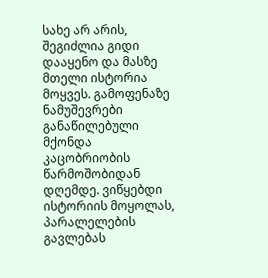სახე არ არის, შეგიძლია გიდი დააყენო და მასზე მთელი ისტორია მოყვეს. გამოფენაზე ნამუშევრები განაწილებული მქონდა კაცობრიობის წარმოშობიდან დღემდე. ვიწყებდი ისტორიის მოყოლას, პარალელების გავლებას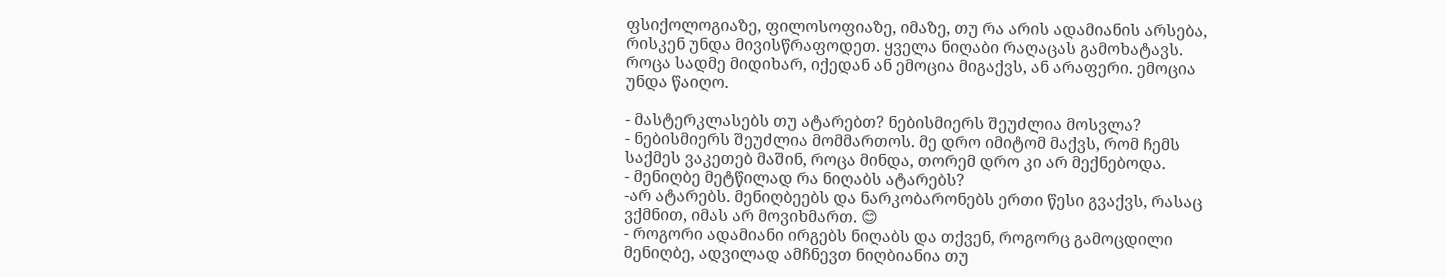ფსიქოლოგიაზე, ფილოსოფიაზე, იმაზე, თუ რა არის ადამიანის არსება, რისკენ უნდა მივისწრაფოდეთ. ყველა ნიღაბი რაღაცას გამოხატავს. როცა სადმე მიდიხარ, იქედან ან ემოცია მიგაქვს, ან არაფერი. ემოცია უნდა წაიღო.

- მასტერკლასებს თუ ატარებთ? ნებისმიერს შეუძლია მოსვლა?
- ნებისმიერს შეუძლია მომმართოს. მე დრო იმიტომ მაქვს, რომ ჩემს საქმეს ვაკეთებ მაშინ, როცა მინდა, თორემ დრო კი არ მექნებოდა.
- მენიღბე მეტწილად რა ნიღაბს ატარებს?
-არ ატარებს. მენიღბეებს და ნარკობარონებს ერთი წესი გვაქვს, რასაც ვქმნით, იმას არ მოვიხმართ. 😊
- როგორი ადამიანი ირგებს ნიღაბს და თქვენ, როგორც გამოცდილი მენიღბე, ადვილად ამჩნევთ ნიღბიანია თუ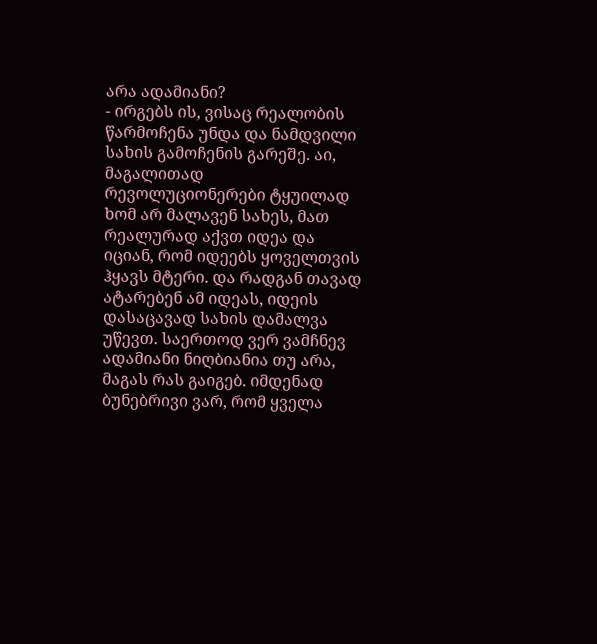არა ადამიანი?
- ირგებს ის, ვისაც რეალობის წარმოჩენა უნდა და ნამდვილი სახის გამოჩენის გარეშე. აი, მაგალითად რევოლუციონერები ტყუილად ხომ არ მალავენ სახეს, მათ რეალურად აქვთ იდეა და იციან, რომ იდეებს ყოველთვის ჰყავს მტერი. და რადგან თავად ატარებენ ამ იდეას, იდეის დასაცავად სახის დამალვა უწევთ. საერთოდ ვერ ვამჩნევ ადამიანი ნიღბიანია თუ არა, მაგას რას გაიგებ. იმდენად ბუნებრივი ვარ, რომ ყველა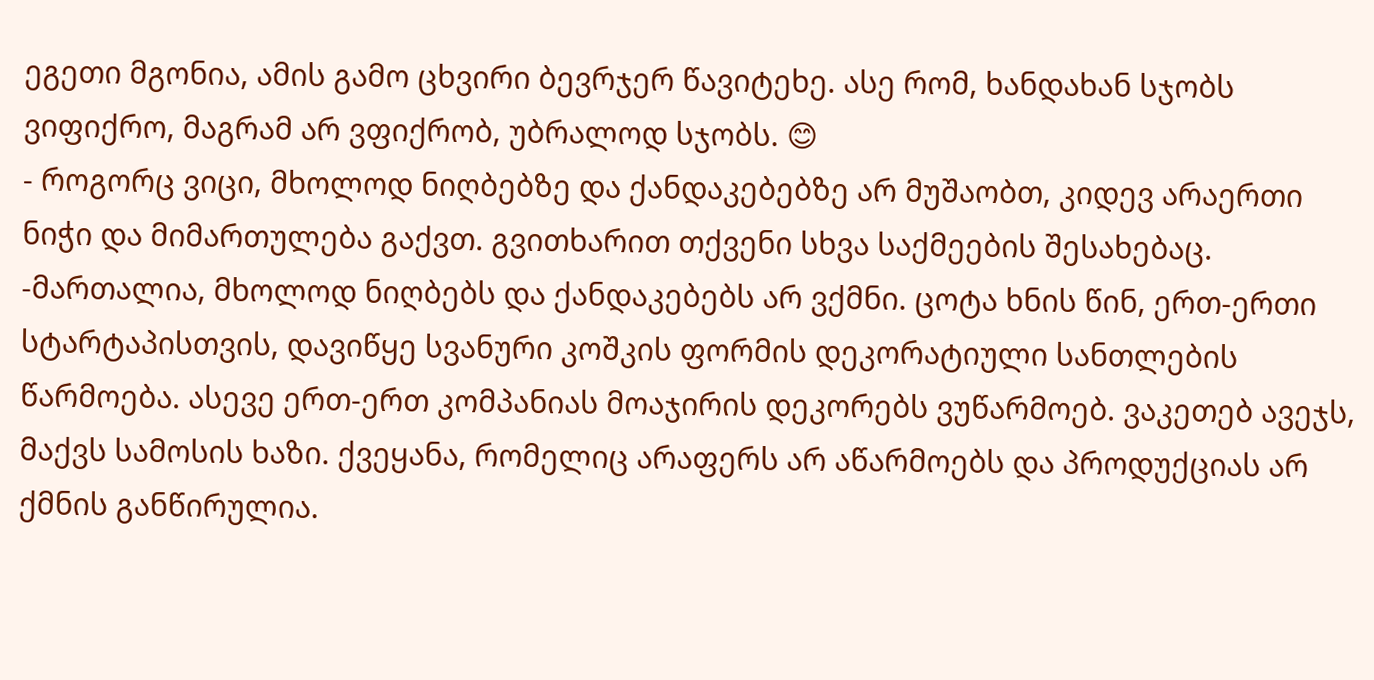ეგეთი მგონია, ამის გამო ცხვირი ბევრჯერ წავიტეხე. ასე რომ, ხანდახან სჯობს ვიფიქრო, მაგრამ არ ვფიქრობ, უბრალოდ სჯობს. 😊
- როგორც ვიცი, მხოლოდ ნიღბებზე და ქანდაკებებზე არ მუშაობთ, კიდევ არაერთი ნიჭი და მიმართულება გაქვთ. გვითხარით თქვენი სხვა საქმეების შესახებაც.
-მართალია, მხოლოდ ნიღბებს და ქანდაკებებს არ ვქმნი. ცოტა ხნის წინ, ერთ-ერთი სტარტაპისთვის, დავიწყე სვანური კოშკის ფორმის დეკორატიული სანთლების წარმოება. ასევე ერთ-ერთ კომპანიას მოაჯირის დეკორებს ვუწარმოებ. ვაკეთებ ავეჯს, მაქვს სამოსის ხაზი. ქვეყანა, რომელიც არაფერს არ აწარმოებს და პროდუქციას არ ქმნის განწირულია.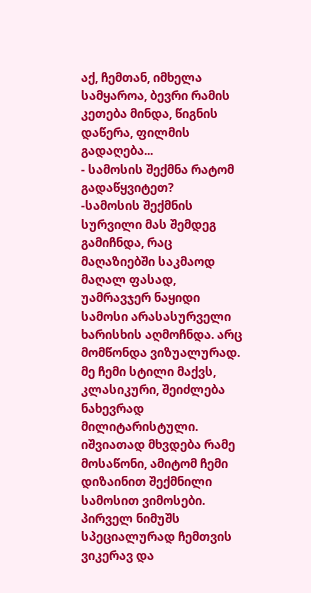აქ, ჩემთან, იმხელა სამყაროა, ბევრი რამის კეთება მინდა, წიგნის დაწერა, ფილმის გადაღება...
- სამოსის შექმნა რატომ გადაწყვიტეთ?
-სამოსის შექმნის სურვილი მას შემდეგ გამიჩნდა, რაც მაღაზიებში საკმაოდ მაღალ ფასად, უამრავჯერ ნაყიდი სამოსი არასასურველი ხარისხის აღმოჩნდა. არც მომწონდა ვიზუალურად. მე ჩემი სტილი მაქვს, კლასიკური, შეიძლება ნახევრად მილიტარისტული. იშვიათად მხვდება რამე მოსაწონი, ამიტომ ჩემი დიზაინით შექმნილი სამოსით ვიმოსები. პირველ ნიმუშს სპეციალურად ჩემთვის ვიკერავ და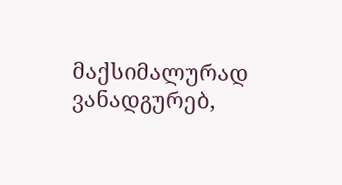მაქსიმალურად ვანადგურებ,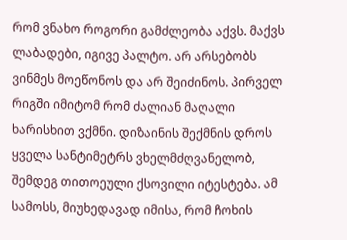რომ ვნახო როგორი გამძლეობა აქვს. მაქვს ლაბადები, იგივე პალტო. არ არსებობს ვინმეს მოეწონოს და არ შეიძინოს. პირველ რიგში იმიტომ რომ ძალიან მაღალი ხარისხით ვქმნი. დიზაინის შექმნის დროს ყველა სანტიმეტრს ვხელმძღვანელობ, შემდეგ თითოეული ქსოვილი იტესტება. ამ სამოსს, მიუხედავად იმისა, რომ ჩოხის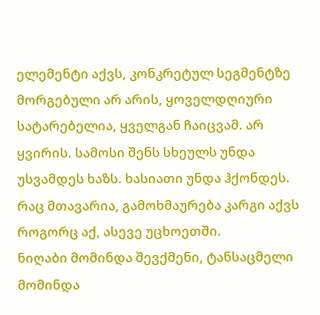ელემენტი აქვს, კონკრეტულ სეგმენტზე მორგებული არ არის, ყოველდღიური სატარებელია, ყველგან ჩაიცვამ. არ ყვირის. სამოსი შენს სხეულს უნდა უსვამდეს ხაზს. ხასიათი უნდა ჰქონდეს. რაც მთავარია, გამოხმაურება კარგი აქვს როგორც აქ, ასევე უცხოეთში.
ნიღაბი მომინდა შევქმენი, ტანსაცმელი მომინდა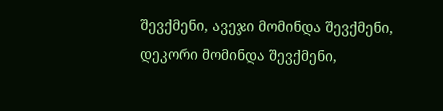შევქმენი, ავეჯი მომინდა შევქმენი, დეკორი მომინდა შევქმენი,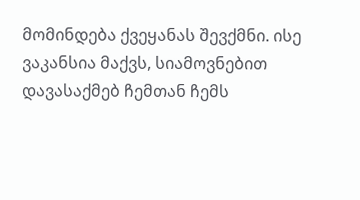მომინდება ქვეყანას შევქმნი. ისე ვაკანსია მაქვს, სიამოვნებით დავასაქმებ ჩემთან ჩემს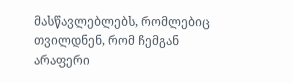მასწავლებლებს, რომლებიც თვილდნენ, რომ ჩემგან არაფერი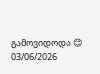გამოვიდოდა 😊
03/06/2026